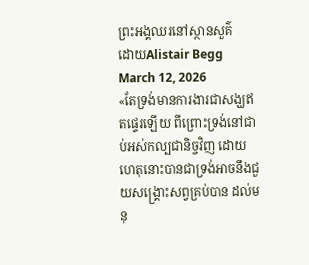ព្រះអង្គឈរនៅស្ថានសួគ៌
ដោយAlistair Begg
March 12, 2026
«តែទ្រង់មានការងារជាសង្ឃឥតផ្ទេរឡើយ ពីព្រោះទ្រង់នៅជាប់អស់កល្បជានិច្ចវិញ ដោយហេតុនោះបានជាទ្រង់អាចនឹងជួយសង្គ្រោះសព្វគ្រប់បាន ដល់មនុ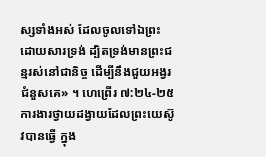ស្សទាំងអស់ ដែលចូលទៅឯព្រះ ដោយសារទ្រង់ ដ្បិតទ្រង់មានព្រះជន្មរស់នៅជានិច្ច ដើម្បីនឹងជួយអង្វរជំនួសគេ» ។ ហេព្រើរ ៧:២៤-២៥
ការងារថ្វាយដង្វាយដែលព្រះយេស៊ូវបានធ្វើ ក្នុង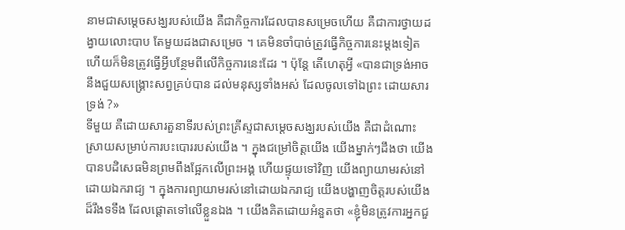នាមជាសម្តេចសង្ឃរបស់យើង គឺជាកិច្ចការដែលបានសម្រេចហើយ គឺជាការថ្វាយដង្វាយលោះបាប តែមួយដងជាសម្រេច ។ គេមិនចាំបាច់ត្រូវធ្វើកិច្ចការនេះម្តងទៀត ហើយក៏មិនត្រូវធ្វើអ្វីបន្ថែមពីលើកិច្ចការនេះដែរ ។ ប៉ុន្តែ តើហេតុអ្វី «បានជាទ្រង់អាចនឹងជួយសង្គ្រោះសព្វគ្រប់បាន ដល់មនុស្សទាំងអស់ ដែលចូលទៅឯព្រះ ដោយសារទ្រង់ ?»
ទីមួយ គឺដោយសារតួនាទីរបស់ព្រះគ្រីស្ទជាសម្តេចសង្ឃរបស់យើង គឺជាដំណោះស្រាយសម្រាប់ការបះបោររបស់យើង ។ ក្នុងជម្រៅចិត្តយើង យើងម្នាក់ៗដឹងថា យើងបានបដិសេធមិនព្រមពឹងផ្អែកលើព្រះអង្គ ហើយផ្ទុយទៅវិញ យើងព្យាយាមរស់នៅដោយឯករាជ្យ ។ ក្នុងការព្យាយាមរស់នៅដោយឯករាជ្យ យើងបង្ហាញចិត្តរបស់យើងដ៏រឹងទទឹង ដែលផ្ដោតទៅលើខ្លួនឯង ។ យើងគិតដោយអំនួតថា «ខ្ញុំមិនត្រូវការអ្នកជួ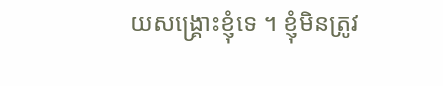យសង្គ្រោះខ្ញុំទេ ។ ខ្ញុំមិនត្រូវ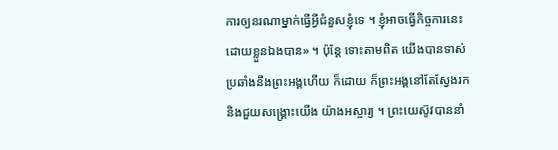ការឲ្យនរណាម្នាក់ធ្វើអ្វីជំនួសខ្ញុំទេ ។ ខ្ញុំអាចធ្វើកិច្ចការនេះ ដោយខ្លួនឯងបាន» ។ ប៉ុន្តែ ទោះតាមពិត យើងបានទាស់ប្រឆាំងនឹងព្រះអង្គហើយ ក៏ដោយ ក៏ព្រះអង្គនៅតែស្វែងរក និងជួយសង្គ្រោះយើង យ៉ាងអស្ចារ្យ ។ ព្រះយេស៊ូវបាននាំ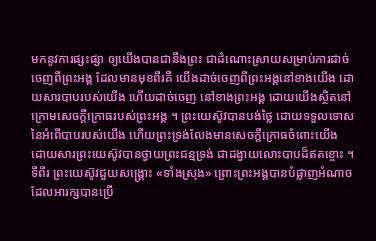មកនូវការផ្សះផ្សា ឲ្យយើងបានជានឹងព្រះ ជាដំណោះស្រាយសម្រាប់ការដាច់ចេញពីព្រះអង្គ ដែលមានមុខពីរគឺ យើងដាច់ចេញពីព្រះអង្គនៅខាងយើង ដោយសារបាបរបស់យើង ហើយដាច់ចេញ នៅខាងព្រះអង្គ ដោយយើងស្ថិតនៅក្រោមសេចក្តីក្រោធរបស់ព្រះអង្គ ។ ព្រះយេស៊ូវបានបង់ថ្លៃ ដោយទទួលទោសនៃអំពើបាបរបស់យើង ហើយព្រះទ្រង់លែងមានសេចក្តីក្រោធចំពោះយើង ដោយសារព្រះយេស៊ូវបានថ្វាយព្រះជន្មទ្រង់ ជាដង្វាយលោះបាបដ៏ឥតខ្ចោះ ។
ទីពីរ ព្រះយេស៊ូវជួយសង្គ្រោះ «ទាំងស្រុង» ព្រោះព្រះអង្គបានបំផ្លាញអំណាចដែលអារក្សបានប្រើ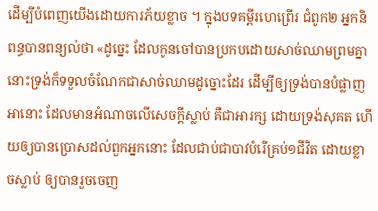ដើម្បីបំពេញយើងដោយការភ័យខ្លាច ។ ក្នុងបទគម្ពីរហេព្រើរ ជំពូក២ អ្នកនិពន្ធបានពន្យល់ថា «ដូច្នេះ ដែលកូនចៅបានប្រកបដោយសាច់ឈាមព្រមគ្នា នោះទ្រង់ក៏ទទួលចំណែកជាសាច់ឈាមដូច្នោះដែរ ដើម្បីឲ្យទ្រង់បានបំផ្លាញអានោះ ដែលមានអំណាចលើសេចក្ដីស្លាប់ គឺជាអារក្ស ដោយទ្រង់សុគត ហើយឲ្យបានប្រោសដល់ពួកអ្នកនោះ ដែលជាប់ជាបាវបំរើគ្រប់១ជីវិត ដោយខ្លាចស្លាប់ ឲ្យបានរួចចេញ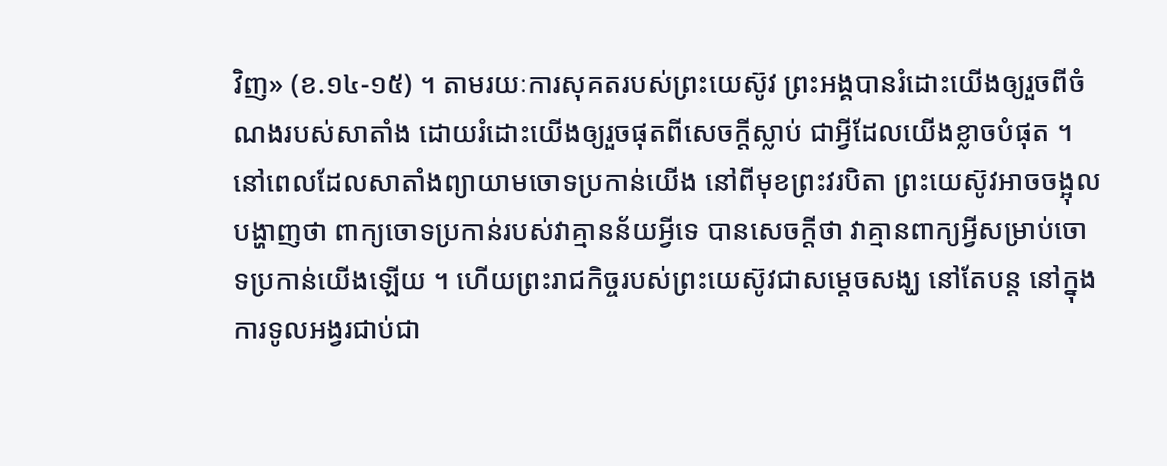វិញ» (ខ.១៤-១៥) ។ តាមរយៈការសុគតរបស់ព្រះយេស៊ូវ ព្រះអង្គបានរំដោះយើងឲ្យរួចពីចំណងរបស់សាតាំង ដោយរំដោះយើងឲ្យរួចផុតពីសេចក្តីស្លាប់ ជាអ្វីដែលយើងខ្លាចបំផុត ។ នៅពេលដែលសាតាំងព្យាយាមចោទប្រកាន់យើង នៅពីមុខព្រះវរបិតា ព្រះយេស៊ូវអាចចង្អុលបង្ហាញថា ពាក្យចោទប្រកាន់របស់វាគ្មានន័យអ្វីទេ បានសេចក្តីថា វាគ្មានពាក្យអ្វីសម្រាប់ចោទប្រកាន់យើងឡើយ ។ ហើយព្រះរាជកិច្ចរបស់ព្រះយេស៊ូវជាសម្តេចសង្ឃ នៅតែបន្ត នៅក្នុងការទូលអង្វរជាប់ជា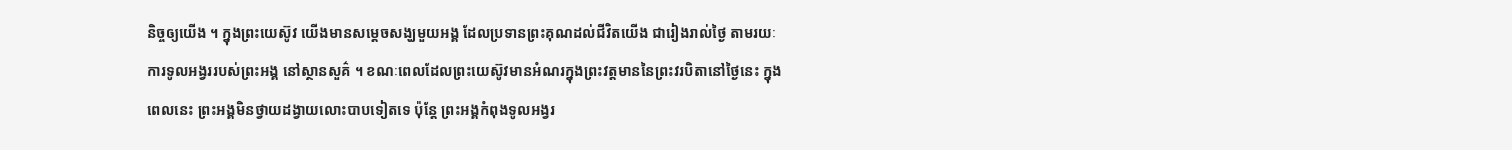និច្ចឲ្យយើង ។ ក្នុងព្រះយេស៊ូវ យើងមានសម្តេចសង្ឃមួយអង្គ ដែលប្រទានព្រះគុណដល់ជីវិតយើង ជារៀងរាល់ថ្ងៃ តាមរយៈការទូលអង្វររបស់ព្រះអង្គ នៅស្ថានសួគ៌ ។ ខណៈពេលដែលព្រះយេស៊ូវមានអំណរក្នុងព្រះវត្តមាននៃព្រះវរបិតានៅថ្ងៃនេះ ក្នុងពេលនេះ ព្រះអង្គមិនថ្វាយដង្វាយលោះបាបទៀតទេ ប៉ុន្តែ ព្រះអង្គកំពុងទូលអង្វរ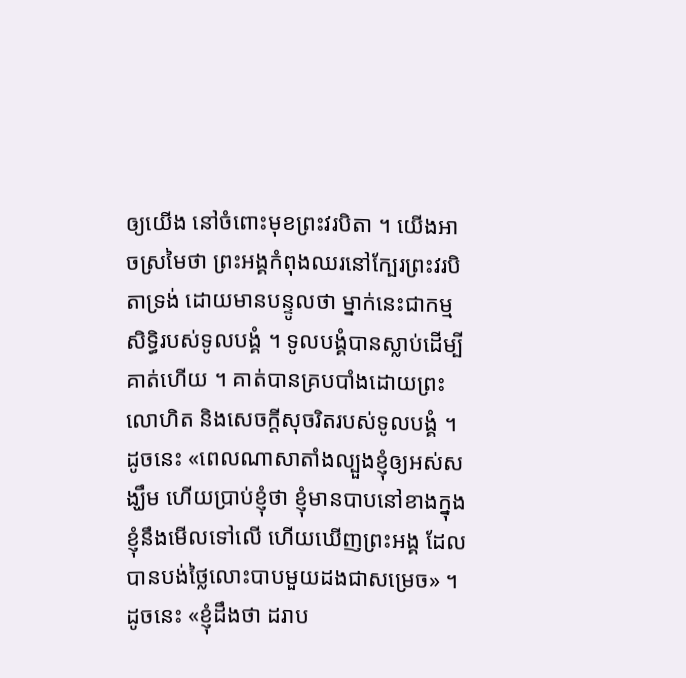ឲ្យយើង នៅចំពោះមុខព្រះវរបិតា ។ យើងអាចស្រមៃថា ព្រះអង្គកំពុងឈរនៅក្បែរព្រះវរបិតាទ្រង់ ដោយមានបន្ទូលថា ម្នាក់នេះជាកម្មសិទ្ធិរបស់ទូលបង្គំ ។ ទូលបង្គំបានស្លាប់ដើម្បីគាត់ហើយ ។ គាត់បានគ្របបាំងដោយព្រះលោហិត និងសេចក្តីសុចរិតរបស់ទូលបង្គំ ។
ដូចនេះ «ពេលណាសាតាំងល្បួងខ្ញុំឲ្យអស់សង្ឃឹម ហើយប្រាប់ខ្ញុំថា ខ្ញុំមានបាបនៅខាងក្នុង ខ្ញុំនឹងមើលទៅលើ ហើយឃើញព្រះអង្គ ដែលបានបង់ថ្លៃលោះបាបមួយដងជាសម្រេច» ។ ដូចនេះ «ខ្ញុំដឹងថា ដរាប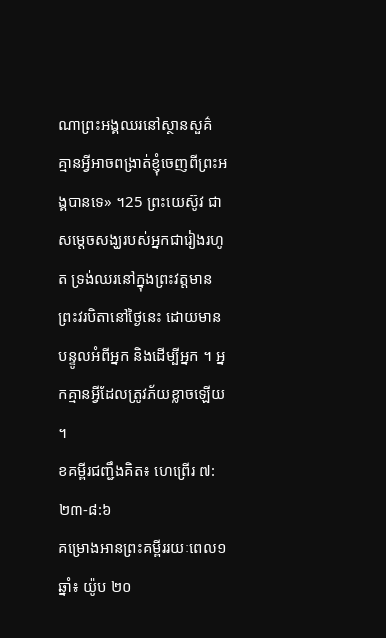ណាព្រះអង្គឈរនៅស្ថានសួគ៌ គ្មានអ្វីអាចពង្រាត់ខ្ញុំចេញពីព្រះអង្គបានទេ» ។25 ព្រះយេស៊ូវ ជាសម្តេចសង្ឃរបស់អ្នកជារៀងរហូត ទ្រង់ឈរនៅក្នុងព្រះវត្តមានព្រះវរបិតានៅថ្ងៃនេះ ដោយមានបន្ទូលអំពីអ្នក និងដើម្បីអ្នក ។ អ្នកគ្មានអ្វីដែលត្រូវភ័យខ្លាចឡើយ ។
ខគម្ពីរជញ្ជឹងគិត៖ ហេព្រើរ ៧:២៣-៨:៦
គម្រោងអានព្រះគម្ពីររយៈពេល១ឆ្នាំ៖ យ៉ូប ២០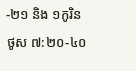-២១ និង ១កូរិនថូស ៧:២០-៤០